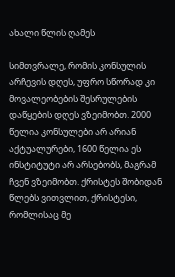ახალი წლის ღამეს

სიმთვრალე, რომის კონსულის არჩევის დღეს, უფრო სწორად კი მოვალეობების შესრულების დაწყების დღეს ვზეიმობთ. 2000 წელია კონსულები არ არიან აქტუალურები, 1600 წელია ეს ინსტიტუტი არ არსებობს, მაგრამ ჩვენ ვზეიმობთ. ქრისტეს შობიდან წლებს ვითვლით, ქრისტესი, რომლისაც მე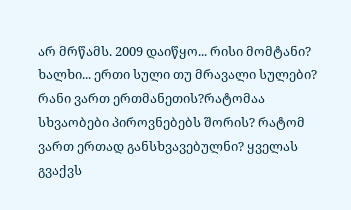არ მრწამს. 2009 დაიწყო... რისი მომტანი?
ხალხი... ერთი სული თუ მრავალი სულები? რანი ვართ ერთმანეთის?რატომაა სხვაობები პიროვნებებს შორის? რატომ ვართ ერთად განსხვავებულნი? ყველას გვაქვს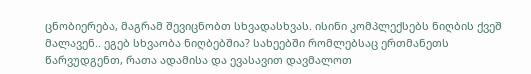ცნობიერება, მაგრამ შევიცნობთ სხვადასხვას. ისინი კომპლექსებს ნიღბის ქვეშ მალავენ.. ეგებ სხვაობა ნიღბებშია? სახეებში რომლებსაც ერთმანეთს წარვუდგენთ, რათა ადამისა და ევასავით დავმალოთ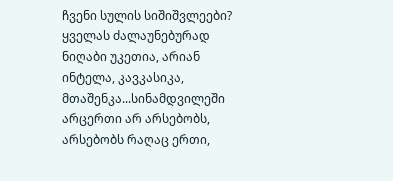ჩვენი სულის სიშიშვლეები? ყველას ძალაუნებურად ნიღაბი უკეთია, არიან ინტელა, კავკასიკა, მთაშენკა...სინამდვილეში არცერთი არ არსებობს, არსებობს რაღაც ერთი,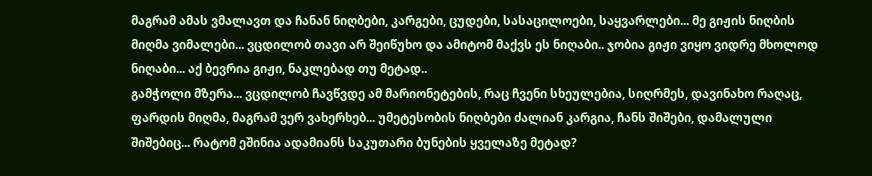მაგრამ ამას ვმალავთ და ჩანან ნიღბები, კარგები, ცუდები, სასაცილოები, საყვარლები... მე გიჟის ნიღბის მიღმა ვიმალები... ვცდილობ თავი არ შეიწუხო და ამიტომ მაქვს ეს ნიღაბი.. ჯობია გიჟი ვიყო ვიდრე მხოლოდ ნიღაბი... აქ ბევრია გიჟი, ნაკლებად თუ მეტად..
გამჭოლი მზერა... ვცდილობ ჩავწვდე ამ მარიონეტების, რაც ჩვენი სხეულებია, სიღრმეს, დავინახო რაღაც, ფარდის მიღმა, მაგრამ ვერ ვახერხებ... უმეტესობის ნიღბები ძალიან კარგია, ჩანს შიშები, დამალული შიშებიც... რატომ ეშინია ადამიანს საკუთარი ბუნების ყველაზე მეტად?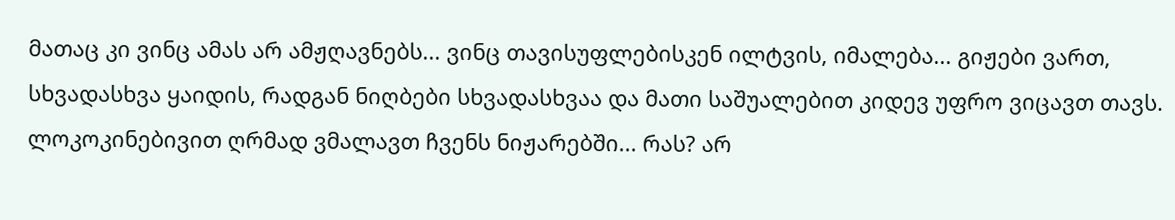მათაც კი ვინც ამას არ ამჟღავნებს... ვინც თავისუფლებისკენ ილტვის, იმალება... გიჟები ვართ, სხვადასხვა ყაიდის, რადგან ნიღბები სხვადასხვაა და მათი საშუალებით კიდევ უფრო ვიცავთ თავს. ლოკოკინებივით ღრმად ვმალავთ ჩვენს ნიჟარებში... რას? არ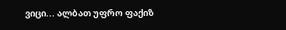ვიცი... ალბათ უფრო ფაქიზ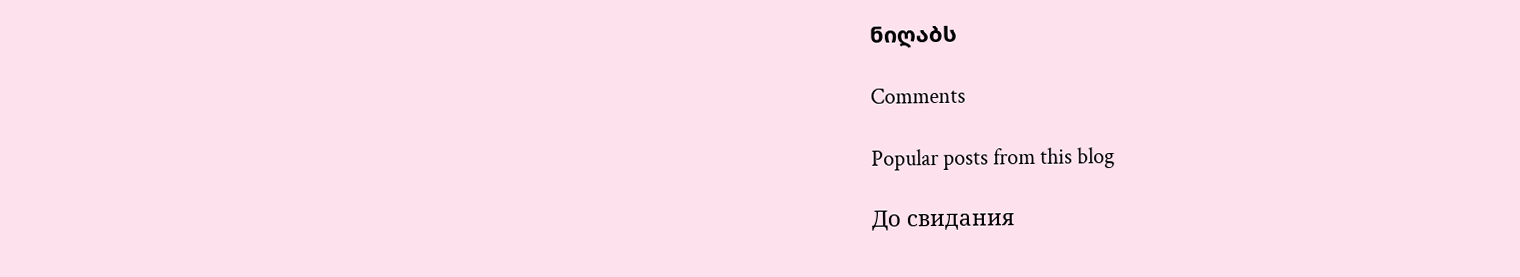ნიღაბს

Comments

Popular posts from this blog

До свидания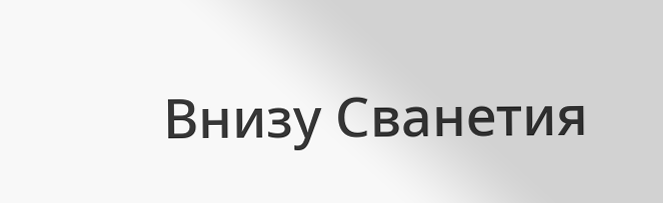Внизу Сванетия